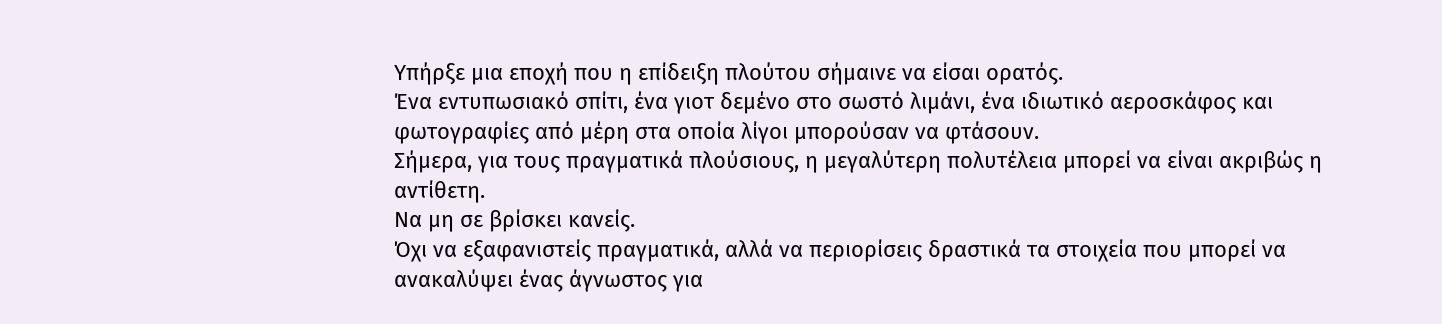Υπήρξε μια εποχή που η επίδειξη πλούτου σήμαινε να είσαι ορατός.
Ένα εντυπωσιακό σπίτι, ένα γιοτ δεμένο στο σωστό λιμάνι, ένα ιδιωτικό αεροσκάφος και φωτογραφίες από μέρη στα οποία λίγοι μπορούσαν να φτάσουν.
Σήμερα, για τους πραγματικά πλούσιους, η μεγαλύτερη πολυτέλεια μπορεί να είναι ακριβώς η αντίθετη.
Να μη σε βρίσκει κανείς.
Όχι να εξαφανιστείς πραγματικά, αλλά να περιορίσεις δραστικά τα στοιχεία που μπορεί να ανακαλύψει ένας άγνωστος για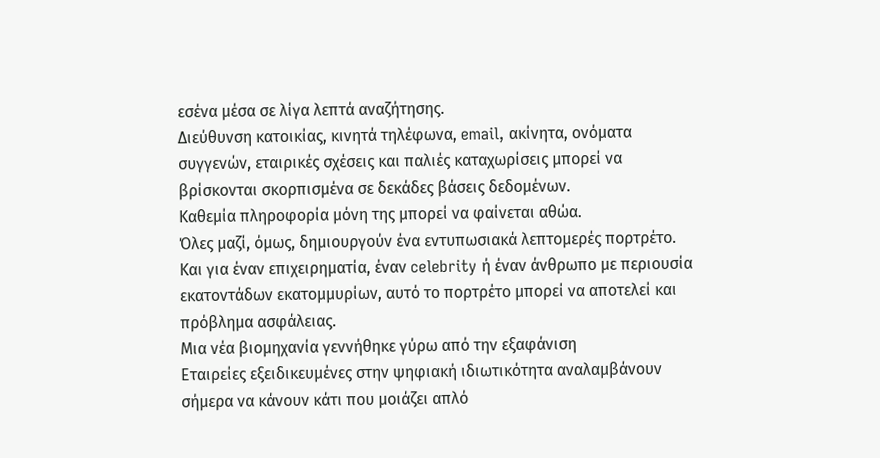εσένα μέσα σε λίγα λεπτά αναζήτησης.
Διεύθυνση κατοικίας, κινητά τηλέφωνα, email, ακίνητα, ονόματα συγγενών, εταιρικές σχέσεις και παλιές καταχωρίσεις μπορεί να βρίσκονται σκορπισμένα σε δεκάδες βάσεις δεδομένων.
Καθεμία πληροφορία μόνη της μπορεί να φαίνεται αθώα.
Όλες μαζί, όμως, δημιουργούν ένα εντυπωσιακά λεπτομερές πορτρέτο.
Και για έναν επιχειρηματία, έναν celebrity ή έναν άνθρωπο με περιουσία εκατοντάδων εκατομμυρίων, αυτό το πορτρέτο μπορεί να αποτελεί και πρόβλημα ασφάλειας.
Μια νέα βιομηχανία γεννήθηκε γύρω από την εξαφάνιση
Εταιρείες εξειδικευμένες στην ψηφιακή ιδιωτικότητα αναλαμβάνουν σήμερα να κάνουν κάτι που μοιάζει απλό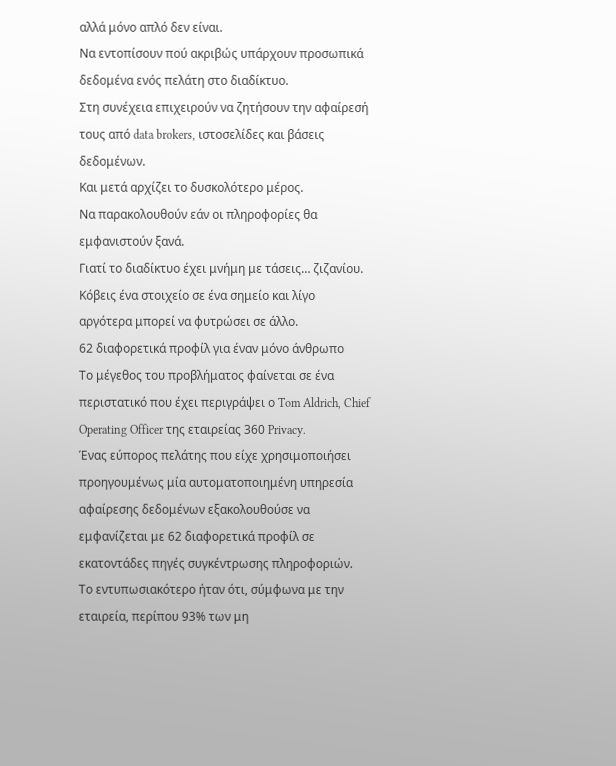αλλά μόνο απλό δεν είναι.
Να εντοπίσουν πού ακριβώς υπάρχουν προσωπικά δεδομένα ενός πελάτη στο διαδίκτυο.
Στη συνέχεια επιχειρούν να ζητήσουν την αφαίρεσή τους από data brokers, ιστοσελίδες και βάσεις δεδομένων.
Και μετά αρχίζει το δυσκολότερο μέρος.
Να παρακολουθούν εάν οι πληροφορίες θα εμφανιστούν ξανά.
Γιατί το διαδίκτυο έχει μνήμη με τάσεις… ζιζανίου. Κόβεις ένα στοιχείο σε ένα σημείο και λίγο αργότερα μπορεί να φυτρώσει σε άλλο.
62 διαφορετικά προφίλ για έναν μόνο άνθρωπο
Το μέγεθος του προβλήματος φαίνεται σε ένα περιστατικό που έχει περιγράψει ο Tom Aldrich, Chief Operating Officer της εταιρείας 360 Privacy.
Ένας εύπορος πελάτης που είχε χρησιμοποιήσει προηγουμένως μία αυτοματοποιημένη υπηρεσία αφαίρεσης δεδομένων εξακολουθούσε να εμφανίζεται με 62 διαφορετικά προφίλ σε εκατοντάδες πηγές συγκέντρωσης πληροφοριών.
Το εντυπωσιακότερο ήταν ότι, σύμφωνα με την εταιρεία, περίπου 93% των μη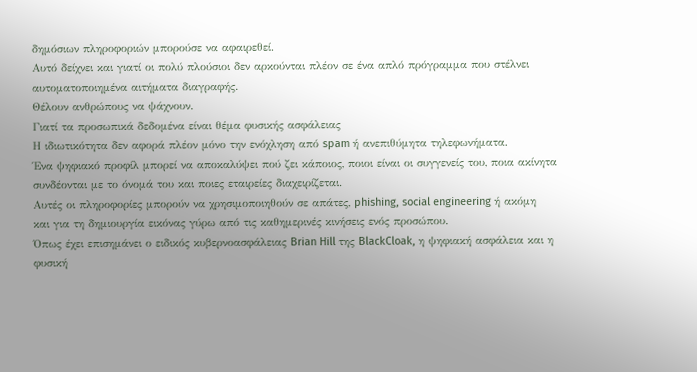δημόσιων πληροφοριών μπορούσε να αφαιρεθεί.
Αυτό δείχνει και γιατί οι πολύ πλούσιοι δεν αρκούνται πλέον σε ένα απλό πρόγραμμα που στέλνει αυτοματοποιημένα αιτήματα διαγραφής.
Θέλουν ανθρώπους να ψάχνουν.
Γιατί τα προσωπικά δεδομένα είναι θέμα φυσικής ασφάλειας
Η ιδιωτικότητα δεν αφορά πλέον μόνο την ενόχληση από spam ή ανεπιθύμητα τηλεφωνήματα.
Ένα ψηφιακό προφίλ μπορεί να αποκαλύψει πού ζει κάποιος, ποιοι είναι οι συγγενείς του, ποια ακίνητα συνδέονται με το όνομά του και ποιες εταιρείες διαχειρίζεται.
Αυτές οι πληροφορίες μπορούν να χρησιμοποιηθούν σε απάτες, phishing, social engineering ή ακόμη και για τη δημιουργία εικόνας γύρω από τις καθημερινές κινήσεις ενός προσώπου.
Όπως έχει επισημάνει ο ειδικός κυβερνοασφάλειας Brian Hill της BlackCloak, η ψηφιακή ασφάλεια και η φυσική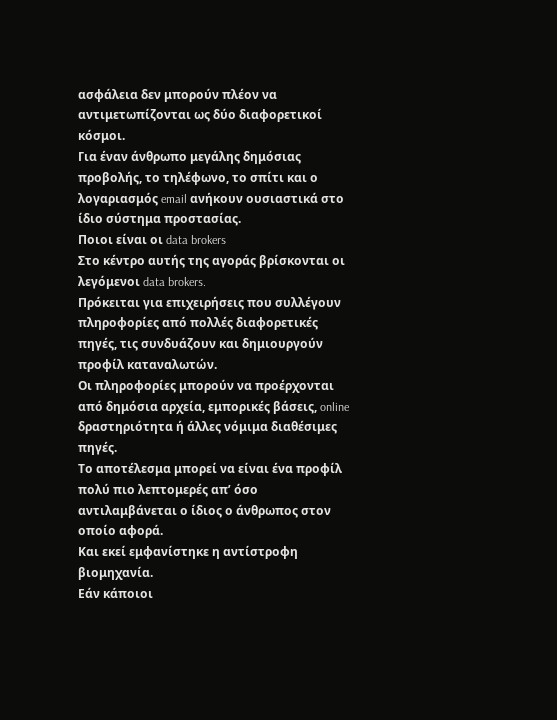ασφάλεια δεν μπορούν πλέον να αντιμετωπίζονται ως δύο διαφορετικοί κόσμοι.
Για έναν άνθρωπο μεγάλης δημόσιας προβολής, το τηλέφωνο, το σπίτι και ο λογαριασμός email ανήκουν ουσιαστικά στο ίδιο σύστημα προστασίας.
Ποιοι είναι οι data brokers
Στο κέντρο αυτής της αγοράς βρίσκονται οι λεγόμενοι data brokers.
Πρόκειται για επιχειρήσεις που συλλέγουν πληροφορίες από πολλές διαφορετικές πηγές, τις συνδυάζουν και δημιουργούν προφίλ καταναλωτών.
Οι πληροφορίες μπορούν να προέρχονται από δημόσια αρχεία, εμπορικές βάσεις, online δραστηριότητα ή άλλες νόμιμα διαθέσιμες πηγές.
Το αποτέλεσμα μπορεί να είναι ένα προφίλ πολύ πιο λεπτομερές απ’ όσο αντιλαμβάνεται ο ίδιος ο άνθρωπος στον οποίο αφορά.
Και εκεί εμφανίστηκε η αντίστροφη βιομηχανία.
Εάν κάποιοι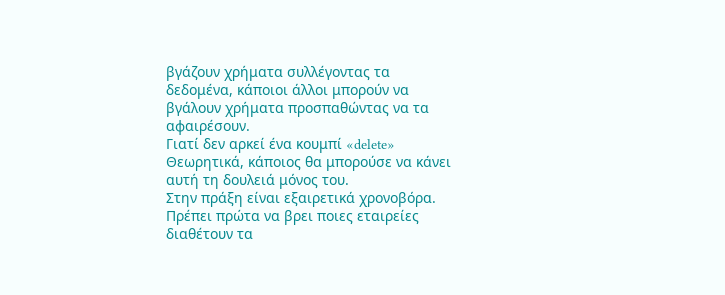βγάζουν χρήματα συλλέγοντας τα δεδομένα, κάποιοι άλλοι μπορούν να βγάλουν χρήματα προσπαθώντας να τα αφαιρέσουν.
Γιατί δεν αρκεί ένα κουμπί «delete»
Θεωρητικά, κάποιος θα μπορούσε να κάνει αυτή τη δουλειά μόνος του.
Στην πράξη είναι εξαιρετικά χρονοβόρα.
Πρέπει πρώτα να βρει ποιες εταιρείες διαθέτουν τα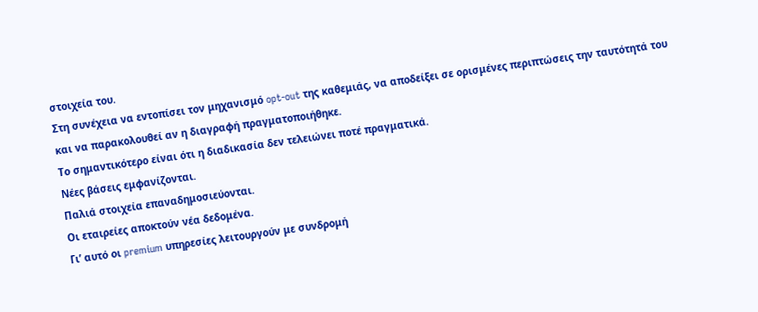στοιχεία του.
Στη συνέχεια να εντοπίσει τον μηχανισμό opt-out της καθεμιάς, να αποδείξει σε ορισμένες περιπτώσεις την ταυτότητά του και να παρακολουθεί αν η διαγραφή πραγματοποιήθηκε.
Το σημαντικότερο είναι ότι η διαδικασία δεν τελειώνει ποτέ πραγματικά.
Νέες βάσεις εμφανίζονται.
Παλιά στοιχεία επαναδημοσιεύονται.
Οι εταιρείες αποκτούν νέα δεδομένα.
Γι’ αυτό οι premium υπηρεσίες λειτουργούν με συνδρομή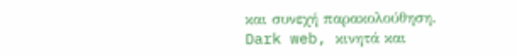και συνεχή παρακολούθηση.
Dark web, κινητά και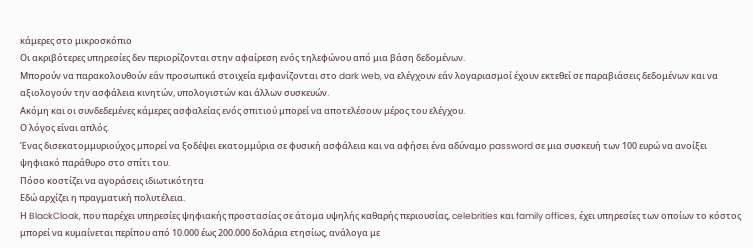κάμερες στο μικροσκόπιο
Οι ακριβότερες υπηρεσίες δεν περιορίζονται στην αφαίρεση ενός τηλεφώνου από μια βάση δεδομένων.
Μπορούν να παρακολουθούν εάν προσωπικά στοιχεία εμφανίζονται στο dark web, να ελέγχουν εάν λογαριασμοί έχουν εκτεθεί σε παραβιάσεις δεδομένων και να αξιολογούν την ασφάλεια κινητών, υπολογιστών και άλλων συσκευών.
Ακόμη και οι συνδεδεμένες κάμερες ασφαλείας ενός σπιτιού μπορεί να αποτελέσουν μέρος του ελέγχου.
Ο λόγος είναι απλός.
Ένας δισεκατομμυριούχος μπορεί να ξοδέψει εκατομμύρια σε φυσική ασφάλεια και να αφήσει ένα αδύναμο password σε μια συσκευή των 100 ευρώ να ανοίξει ψηφιακό παράθυρο στο σπίτι του.
Πόσο κοστίζει να αγοράσεις ιδιωτικότητα
Εδώ αρχίζει η πραγματική πολυτέλεια.
Η BlackCloak, που παρέχει υπηρεσίες ψηφιακής προστασίας σε άτομα υψηλής καθαρής περιουσίας, celebrities και family offices, έχει υπηρεσίες των οποίων το κόστος μπορεί να κυμαίνεται περίπου από 10.000 έως 200.000 δολάρια ετησίως, ανάλογα με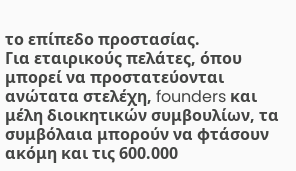το επίπεδο προστασίας.
Για εταιρικούς πελάτες, όπου μπορεί να προστατεύονται ανώτατα στελέχη, founders και μέλη διοικητικών συμβουλίων, τα συμβόλαια μπορούν να φτάσουν ακόμη και τις 600.000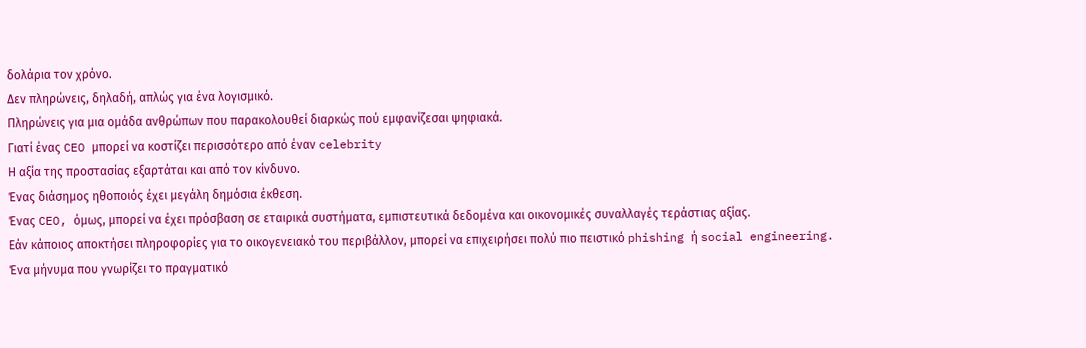δολάρια τον χρόνο.
Δεν πληρώνεις, δηλαδή, απλώς για ένα λογισμικό.
Πληρώνεις για μια ομάδα ανθρώπων που παρακολουθεί διαρκώς πού εμφανίζεσαι ψηφιακά.
Γιατί ένας CEO μπορεί να κοστίζει περισσότερο από έναν celebrity
Η αξία της προστασίας εξαρτάται και από τον κίνδυνο.
Ένας διάσημος ηθοποιός έχει μεγάλη δημόσια έκθεση.
Ένας CEO, όμως, μπορεί να έχει πρόσβαση σε εταιρικά συστήματα, εμπιστευτικά δεδομένα και οικονομικές συναλλαγές τεράστιας αξίας.
Εάν κάποιος αποκτήσει πληροφορίες για το οικογενειακό του περιβάλλον, μπορεί να επιχειρήσει πολύ πιο πειστικό phishing ή social engineering.
Ένα μήνυμα που γνωρίζει το πραγματικό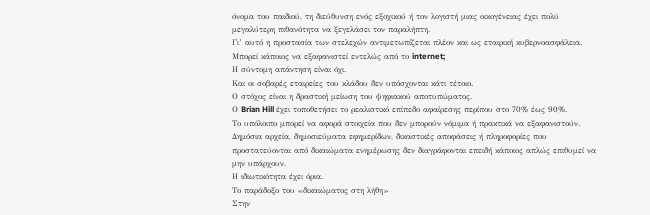όνομα του παιδιού, τη διεύθυνση ενός εξοχικού ή τον λογιστή μιας οικογένειας έχει πολύ μεγαλύτερη πιθανότητα να ξεγελάσει τον παραλήπτη.
Γι’ αυτό η προστασία των στελεχών αντιμετωπίζεται πλέον και ως εταιρική κυβερνοασφάλεια.
Μπορεί κάποιος να εξαφανιστεί εντελώς από το internet;
Η σύντομη απάντηση είναι όχι.
Και οι σοβαρές εταιρείες του κλάδου δεν υπόσχονται κάτι τέτοιο.
Ο στόχος είναι η δραστική μείωση του ψηφιακού αποτυπώματος.
Ο Brian Hill έχει τοποθετήσει το ρεαλιστικό επίπεδο αφαίρεσης περίπου στο 70% έως 90%.
Το υπόλοιπο μπορεί να αφορά στοιχεία που δεν μπορούν νόμιμα ή πρακτικά να εξαφανιστούν.
Δημόσια αρχεία, δημοσιεύματα εφημερίδων, δικαστικές αποφάσεις ή πληροφορίες που προστατεύονται από δικαιώματα ενημέρωσης δεν διαγράφονται επειδή κάποιος απλώς επιθυμεί να μην υπάρχουν.
Η ιδιωτικότητα έχει όρια.
Το παράδοξο του «δικαιώματος στη λήθη»
Στην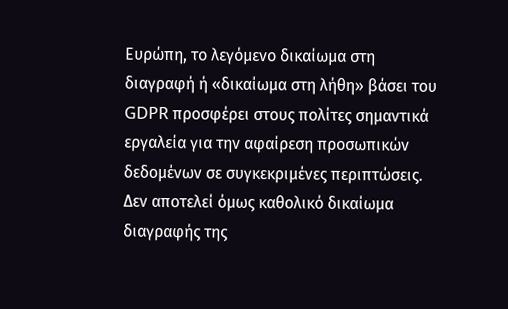Ευρώπη, το λεγόμενο δικαίωμα στη διαγραφή ή «δικαίωμα στη λήθη» βάσει του GDPR προσφέρει στους πολίτες σημαντικά εργαλεία για την αφαίρεση προσωπικών δεδομένων σε συγκεκριμένες περιπτώσεις.
Δεν αποτελεί όμως καθολικό δικαίωμα διαγραφής της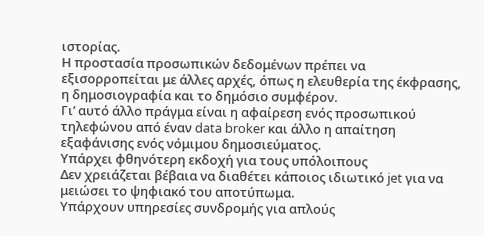ιστορίας.
Η προστασία προσωπικών δεδομένων πρέπει να εξισορροπείται με άλλες αρχές, όπως η ελευθερία της έκφρασης, η δημοσιογραφία και το δημόσιο συμφέρον.
Γι’ αυτό άλλο πράγμα είναι η αφαίρεση ενός προσωπικού τηλεφώνου από έναν data broker και άλλο η απαίτηση εξαφάνισης ενός νόμιμου δημοσιεύματος.
Υπάρχει φθηνότερη εκδοχή για τους υπόλοιπους
Δεν χρειάζεται βέβαια να διαθέτει κάποιος ιδιωτικό jet για να μειώσει το ψηφιακό του αποτύπωμα.
Υπάρχουν υπηρεσίες συνδρομής για απλούς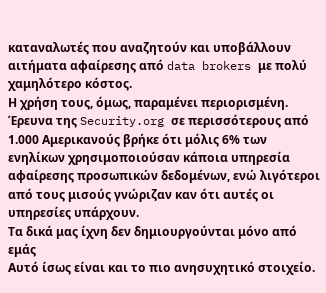καταναλωτές που αναζητούν και υποβάλλουν αιτήματα αφαίρεσης από data brokers με πολύ χαμηλότερο κόστος.
Η χρήση τους, όμως, παραμένει περιορισμένη.
Έρευνα της Security.org σε περισσότερους από 1.000 Αμερικανούς βρήκε ότι μόλις 6% των ενηλίκων χρησιμοποιούσαν κάποια υπηρεσία αφαίρεσης προσωπικών δεδομένων, ενώ λιγότεροι από τους μισούς γνώριζαν καν ότι αυτές οι υπηρεσίες υπάρχουν.
Τα δικά μας ίχνη δεν δημιουργούνται μόνο από εμάς
Αυτό ίσως είναι και το πιο ανησυχητικό στοιχείο.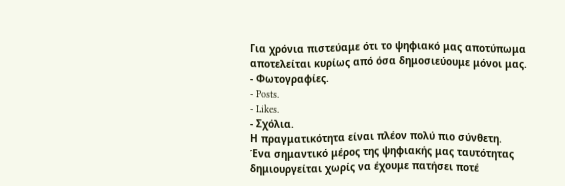Για χρόνια πιστεύαμε ότι το ψηφιακό μας αποτύπωμα αποτελείται κυρίως από όσα δημοσιεύουμε μόνοι μας.
- Φωτογραφίες.
- Posts.
- Likes.
- Σχόλια.
Η πραγματικότητα είναι πλέον πολύ πιο σύνθετη.
Ένα σημαντικό μέρος της ψηφιακής μας ταυτότητας δημιουργείται χωρίς να έχουμε πατήσει ποτέ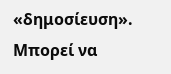«δημοσίευση».
Μπορεί να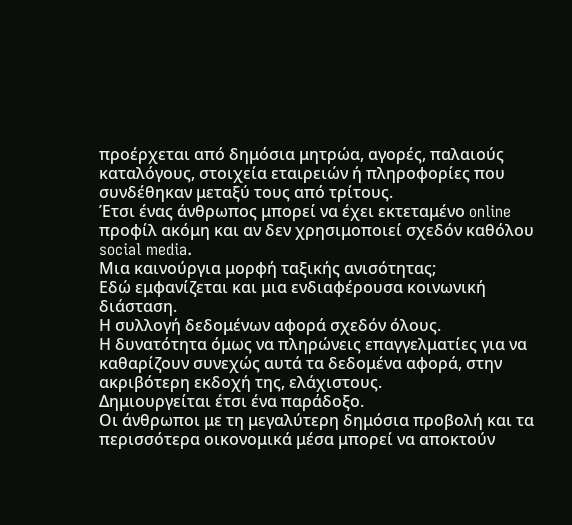προέρχεται από δημόσια μητρώα, αγορές, παλαιούς καταλόγους, στοιχεία εταιρειών ή πληροφορίες που συνδέθηκαν μεταξύ τους από τρίτους.
Έτσι ένας άνθρωπος μπορεί να έχει εκτεταμένο online προφίλ ακόμη και αν δεν χρησιμοποιεί σχεδόν καθόλου social media.
Μια καινούργια μορφή ταξικής ανισότητας;
Εδώ εμφανίζεται και μια ενδιαφέρουσα κοινωνική διάσταση.
Η συλλογή δεδομένων αφορά σχεδόν όλους.
Η δυνατότητα όμως να πληρώνεις επαγγελματίες για να καθαρίζουν συνεχώς αυτά τα δεδομένα αφορά, στην ακριβότερη εκδοχή της, ελάχιστους.
Δημιουργείται έτσι ένα παράδοξο.
Οι άνθρωποι με τη μεγαλύτερη δημόσια προβολή και τα περισσότερα οικονομικά μέσα μπορεί να αποκτούν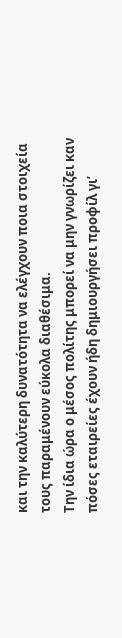και την καλύτερη δυνατότητα να ελέγχουν ποια στοιχεία τους παραμένουν εύκολα διαθέσιμα.
Την ίδια ώρα ο μέσος πολίτης μπορεί να μην γνωρίζει καν πόσες εταιρείες έχουν ήδη δημιουργήσει προφίλ γι’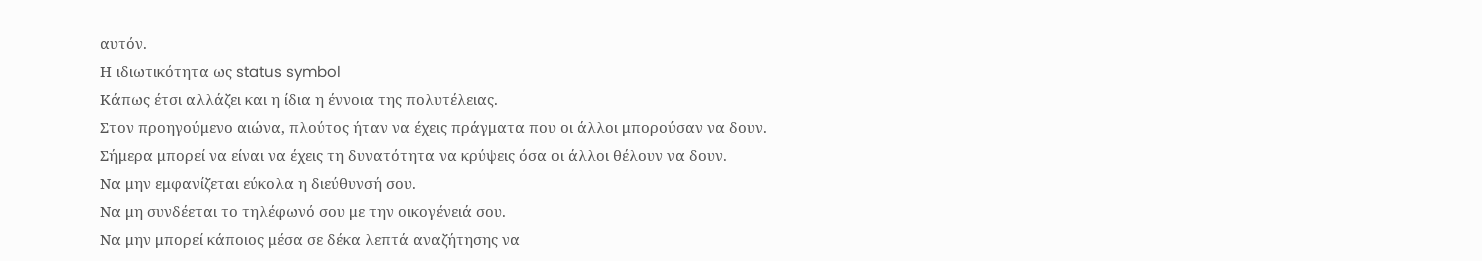αυτόν.
Η ιδιωτικότητα ως status symbol
Κάπως έτσι αλλάζει και η ίδια η έννοια της πολυτέλειας.
Στον προηγούμενο αιώνα, πλούτος ήταν να έχεις πράγματα που οι άλλοι μπορούσαν να δουν.
Σήμερα μπορεί να είναι να έχεις τη δυνατότητα να κρύψεις όσα οι άλλοι θέλουν να δουν.
Να μην εμφανίζεται εύκολα η διεύθυνσή σου.
Να μη συνδέεται το τηλέφωνό σου με την οικογένειά σου.
Να μην μπορεί κάποιος μέσα σε δέκα λεπτά αναζήτησης να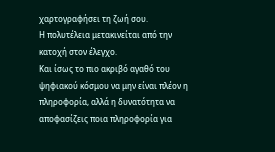χαρτογραφήσει τη ζωή σου.
Η πολυτέλεια μετακινείται από την κατοχή στον έλεγχο.
Και ίσως το πιο ακριβό αγαθό του ψηφιακού κόσμου να μην είναι πλέον η πληροφορία, αλλά η δυνατότητα να αποφασίζεις ποια πληροφορία για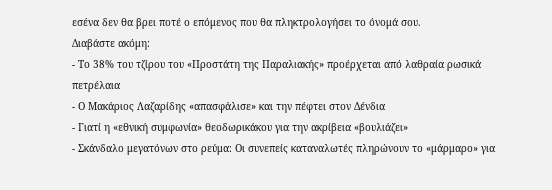εσένα δεν θα βρει ποτέ ο επόμενος που θα πληκτρολογήσει το όνομά σου.
Διαβάστε ακόμη:
- Το 38% του τζίρου του «Προστάτη της Παραλιακής» προέρχεται από λαθραία ρωσικά πετρέλαια
- Ο Μακάριος Λαζαρίδης «απασφάλισε» και την πέφτει στον Δένδια
- Γιατί η «εθνική συμφωνία» θεοδωρικάκου για την ακρίβεια «βουλιάζει»
- Σκάνδαλο μεγατόνων στο ρεύμα: Οι συνεπείς καταναλωτές πληρώνουν το «μάρμαρο» για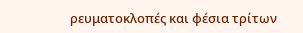ρευματοκλοπές και φέσια τρίτων